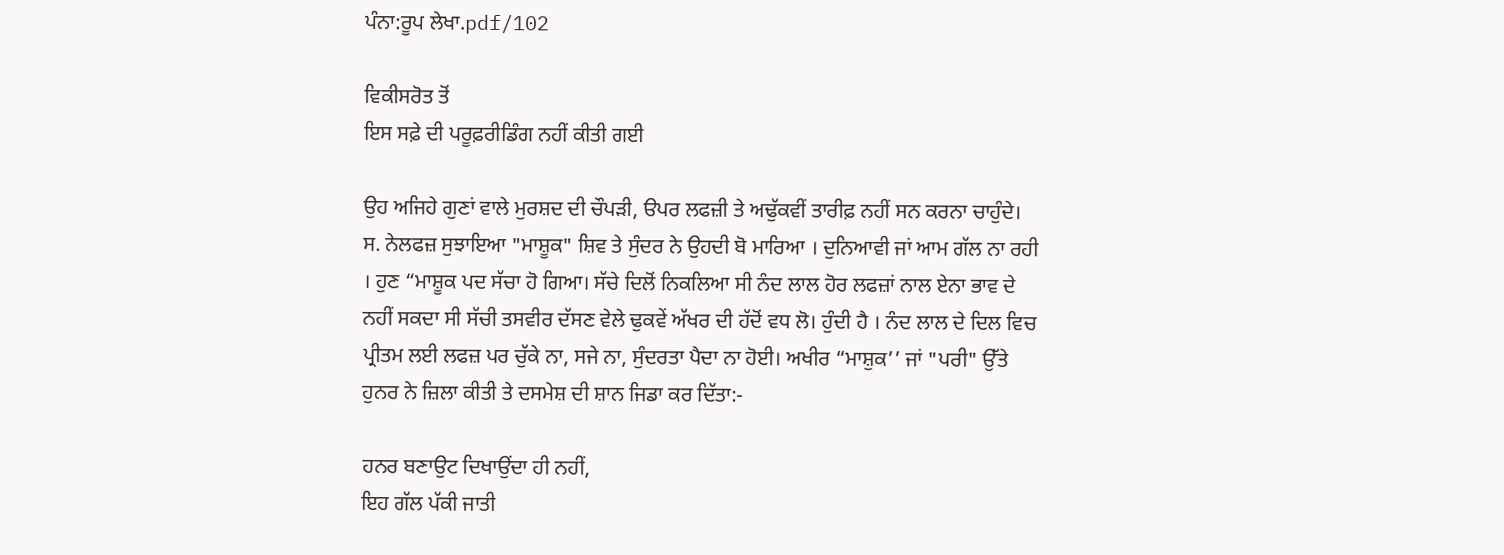ਪੰਨਾ:ਰੂਪ ਲੇਖਾ.pdf/102

ਵਿਕੀਸਰੋਤ ਤੋਂ
ਇਸ ਸਫ਼ੇ ਦੀ ਪਰੂਫ਼ਰੀਡਿੰਗ ਨਹੀਂ ਕੀਤੀ ਗਈ

ਉਹ ਅਜਿਹੇ ਗੁਣਾਂ ਵਾਲੇ ਮੁਰਸ਼ਦ ਦੀ ਚੌਪੜੀ, ੳਪਰ ਲਫਜ਼ੀ ਤੇ ਅਢੁੱਕਵੀਂ ਤਾਰੀਫ਼ ਨਹੀਂ ਸਨ ਕਰਨਾ ਚਾਹੁੰਦੇ। ਸ. ਨੇਲਫਜ਼ ਸੁਝਾਇਆ "ਮਾਸ਼ੂਕ" ਸ਼ਿਵ ਤੇ ਸੁੰਦਰ ਨੇ ਉਹਦੀ ਬੋ ਮਾਰਿਆ । ਦੁਨਿਆਵੀ ਜਾਂ ਆਮ ਗੱਲ ਨਾ ਰਹੀ । ਹੁਣ “ਮਾਸ਼ੂਕ ਪਦ ਸੱਚਾ ਹੋ ਗਿਆ। ਸੱਚੇ ਦਿਲੋਂ ਨਿਕਲਿਆ ਸੀ ਨੰਦ ਲਾਲ ਹੋਰ ਲਫਜ਼ਾਂ ਨਾਲ ਏਨਾ ਭਾਵ ਦੇ ਨਹੀਂ ਸਕਦਾ ਸੀ ਸੱਚੀ ਤਸਵੀਰ ਦੱਸਣ ਵੇਲੇ ਢੁਕਵੇਂ ਅੱਖਰ ਦੀ ਹੱਦੋਂ ਵਧ ਲੋ। ਹੁੰਦੀ ਹੈ । ਨੰਦ ਲਾਲ ਦੇ ਦਿਲ ਵਿਚ ਪ੍ਰੀਤਮ ਲਈ ਲਫਜ਼ ਪਰ ਚੁੱਕੇ ਨਾ, ਸਜੇ ਨਾ, ਸੁੰਦਰਤਾ ਪੈਦਾ ਨਾ ਹੋਈ। ਅਖੀਰ “ਮਾਸ਼ੁਕ’’ ਜਾਂ "ਪਰੀ" ਉੱਤੇ ਹੁਨਰ ਨੇ ਜ਼ਿਲਾ ਕੀਤੀ ਤੇ ਦਸਮੇਸ਼ ਦੀ ਸ਼ਾਨ ਜਿਡਾ ਕਰ ਦਿੱਤਾ:-

ਹਨਰ ਬਣਾਉਟ ਦਿਖਾਉਂਦਾ ਹੀ ਨਹੀਂ,
ਇਹ ਗੱਲ ਪੱਕੀ ਜਾਤੀ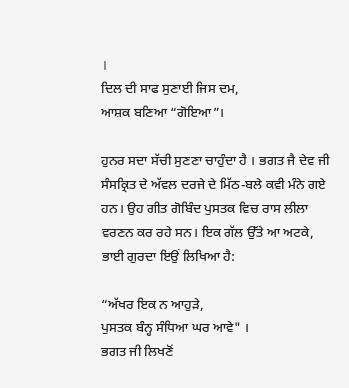।
ਦਿਲ ਦੀ ਸਾਫ ਸੁਣਾਈ ਜਿਸ ਦਮ,
ਆਸ਼ਕ ਬਣਿਆ “ਗੋਇਆ”।

ਹੁਨਰ ਸਦਾ ਸੱਚੀ ਸੁਣਣਾ ਚਾਹੁੰਦਾ ਹੈ । ਭਗਤ ਜੈ ਦੇਵ ਜੀ ਸੰਸਕ੍ਰਿਤ ਦੇ ਅੱਵਲ ਦਰਜੇ ਦੇ ਮਿੱਠ-ਬਲੇ ਕਵੀ ਮੰਨੇ ਗਏ ਹਨ। ਉਹ ਗੀਤ ਗੋਬਿੰਦ ਪੁਸਤਕ ਵਿਚ ਰਾਸ ਲੀਲਾ ਵਰਣਨ ਕਰ ਰਹੇ ਸਨ। ਇਕ ਗੱਲ ਉੱਤੇ ਆ ਅਟਕੇ, ਭਾਈ ਗੁਰਦਾ ਇਉਂ ਲਿਖਿਆ ਹੈ:

“ਅੱਖਰ ਇਕ ਨ ਆਹੁੜੇ,
ਪੁਸਤਕ ਬੰਨ੍ਹ ਸੰਧਿਆ ਘਰ ਆਵੇ" ।
ਭਗਤ ਜੀ ਲਿਖਣੋਂ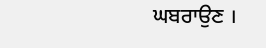ਘਬਰਾਉਣ ।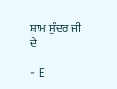ਸ਼ਾਮ ਸੁੰਦਰ ਜੀ ਦੇ

- E